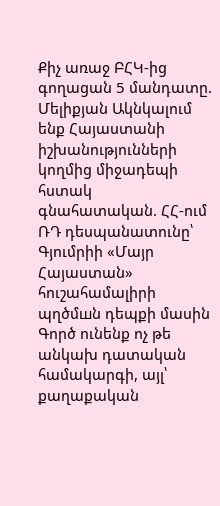Քիչ առաջ ԲՀԿ-ից գողացան 5 մանդատը. Մելիքյան Ակնկալում ենք Հայաստանի իշխանությունների կողմից միջադեպի հստակ գնահատական. ՀՀ-ում ՌԴ դեսպանատունը՝ Գյումրիի «Մայր Հայաստան» հուշահամալիրի պղծմшն դեպքի մասին Գործ ունենք ոչ թե անկախ դատական համակարգի, այլ՝ քաղաքական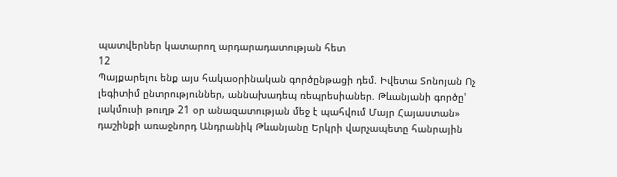պատվերներ կատարող արդարադատության հետ
12
Պայքարելու ենք այս հակաօրինական գործընթացի դեմ. Իվետա Տոնոյան Ոչ լեգիտիմ ընտրություններ, աննախադեպ ռեպրեսիաներ. Թևանյանի գործը' լակմուսի թուղթ 21 օր անազատության մեջ է պահվում Մայր Հայաստան» դաշինքի առաջնորդ Անդրանիկ Թևանյանը Երկրի վարչապետը հանրային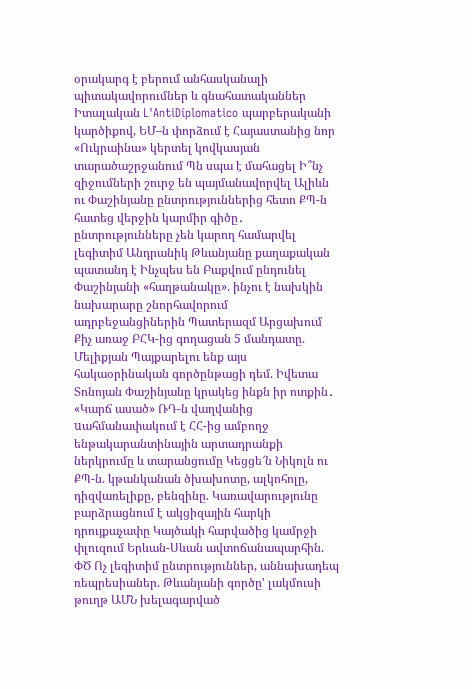օրակարգ է բերում անհասկանալի պիտակավորումներ և գնահատականներ Իտալական L'AntiDiplomatico պարբերականի կարծիքով, ԵՄ–ն փորձում է Հայաստանից նոր «Ուկրաինա» կերտել կովկասյան տարածաշրջանում Պն սպա է մահացել Ի՞նչ զիջումների շուրջ են պայմանավորվել Ալիևն ու Փաշինյանը ընտրություններից հետո ՔՊ-ն հատեց վերջին կարմիր գիծը․ ընտրությունները չեն կարող համարվել լեգիտիմ Անդրանիկ Թևանյանը քաղաքական պատանդ է Ինչպես են Բաքվում ընդունել Փաշինյանի «հաղթանակը». ինչու է նախկին նախարարը շնորհավորում ադրբեջանցիներին Պատերազմ Արցախում
Քիչ առաջ ԲՀԿ-ից գողացան 5 մանդատը. Մելիքյան Պայքարելու ենք այս հակաօրինական գործընթացի դեմ. Իվետա Տոնոյան Փաշինյանը կրակեց ինքն իր ոտքին․ «Կարճ ասած» ՌԴ-ն վաղվանից uահմանափակում է ՀՀ-ից ամբողջ ենթակարանտինային արտադրանքի ներկրումը և տարանցումը Կեցցե՜ն Նիկոլն ու ՔՊ-ն. կթանկանան ծխախոտը, ալկոհոլը, դիզվառելիքը, բենզինը. Կառավարությունը բարձրացնում է ակցիզային հարկի դրույքաչափը Կայծակի հարվածից կամրջի փլուզում Երևան-Սևան ավտոճանապարհին. ՓԾ Ոչ լեգիտիմ ընտրություններ, աննախադեպ ռեպրեսիաներ. Թևանյանի գործը' լակմուսի թուղթ ԱՄՆ խելագարված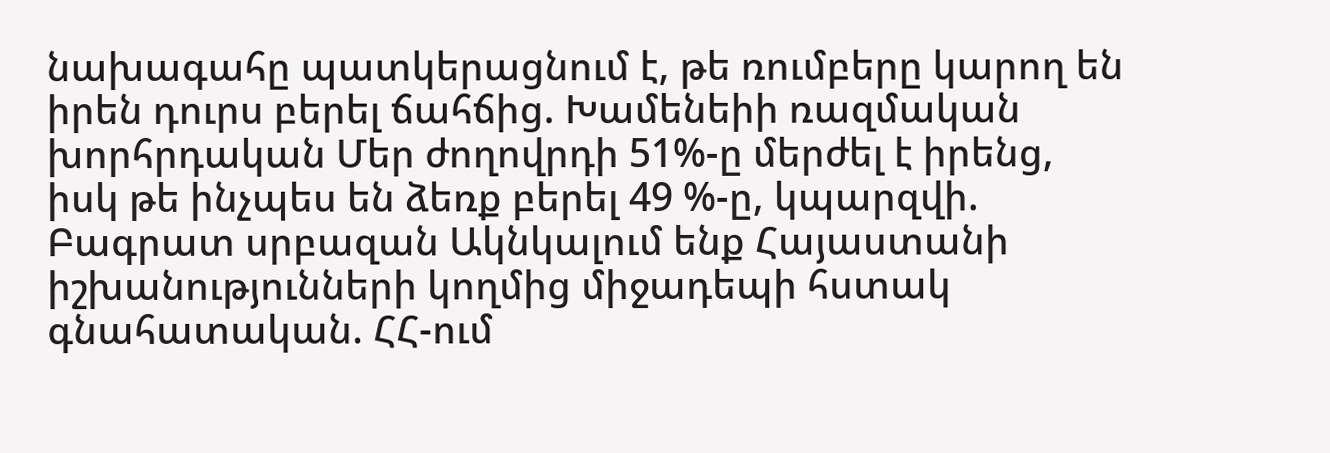նախագահը պատկերացնում է, թե ռումբերը կարող են իրեն դուրս բերել ճահճից. Խամենեիի ռազմական խորհրդական Մեր ժողովրդի 51%-ը մերժել է իրենց, իսկ թե ինչպես են ձեռք բերել 49 %-ը, կպարզվի. Բագրատ սրբազան Ակնկալում ենք Հայաստանի իշխանությունների կողմից միջադեպի հստակ գնահատական. ՀՀ-ում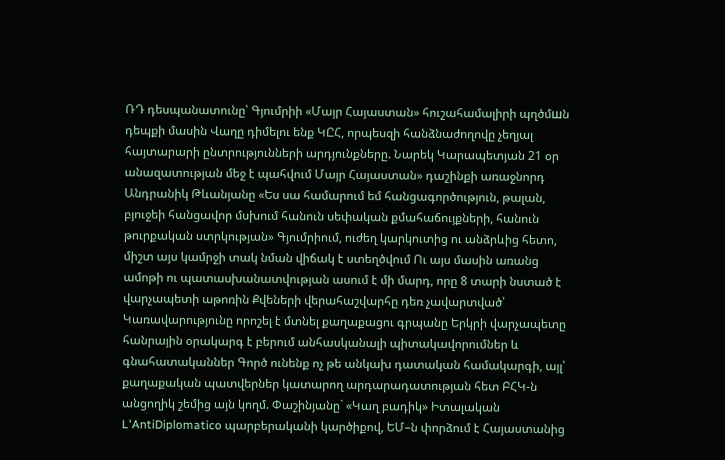ՌԴ դեսպանատունը՝ Գյումրիի «Մայր Հայաստան» հուշահամալիրի պղծմшն դեպքի մասին Վաղը դիմելու ենք ԿԸՀ, որպեսզի հանձնաժողովը չեղյալ հայտարարի ընտրությունների արդյունքները. Նարեկ Կարապետյան 21 օր անազատության մեջ է պահվում Մայր Հայաստան» դաշինքի առաջնորդ Անդրանիկ Թևանյանը «Ես սա համարում եմ հանցագործություն, թալան, բյուջեի հանցավոր մսխում հանուն սեփական քմահաճույքների, հանուն թուրքական ստրկության» Գյումրիում, ուժեղ կարկուտից ու անձրևից հետո, միշտ այս կամրջի տակ նման վիճակ է ստեղծվում Ու այս մասին առանց ամոթի ու պատասխանատվության ասում է մի մարդ, որը 8 տարի նստած է վարչապետի աթոռին Քվեների վերահաշվարհը դեռ չավարտված՝ Կառավարությունը որոշել է մտնել քաղաքացու գրպանը Երկրի վարչապետը հանրային օրակարգ է բերում անհասկանալի պիտակավորումներ և գնահատականներ Գործ ունենք ոչ թե անկախ դատական համակարգի, այլ՝ քաղաքական պատվերներ կատարող արդարադատության հետ ԲՀԿ-ն անցողիկ շեմից այն կողմ. Փաշինյանը` «Կաղ բադիկ» Իտալական L'AntiDiplomatico պարբերականի կարծիքով, ԵՄ–ն փորձում է Հայաստանից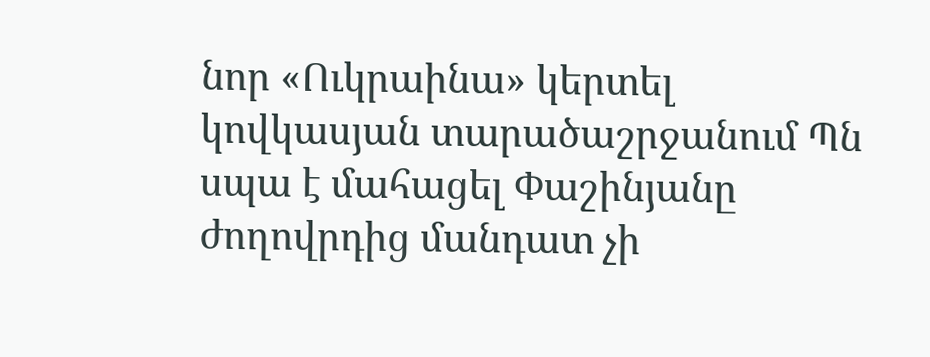նոր «Ուկրաինա» կերտել կովկասյան տարածաշրջանում Պն սպա է մահացել Փաշինյանը ժողովրդից մանդատ չի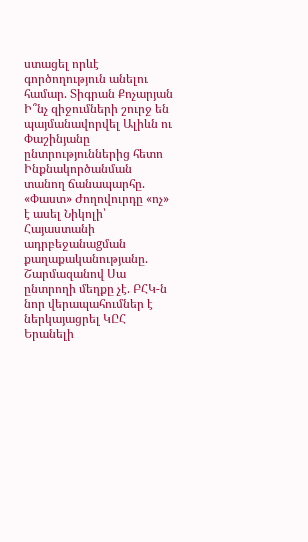ստացել որևէ գործողություն անելու համար. Տիգրան Քոչարյան Ի՞նչ զիջումների շուրջ են պայմանավորվել Ալիևն ու Փաշինյանը ընտրություններից հետո Ինքնակործանման տանող ճանապարհը. «Փաստ» Ժողովուրդը «ոչ» է ասել Նիկոլի՝ Հայաստանի ադրբեջանաgման քաղաքականությանը. Շարմազանով Սա ընտրողի մեղքը չէ. ԲՀԿ-ն նոր վերապահումներ է ներկայացրել ԿԸՀ Երանելի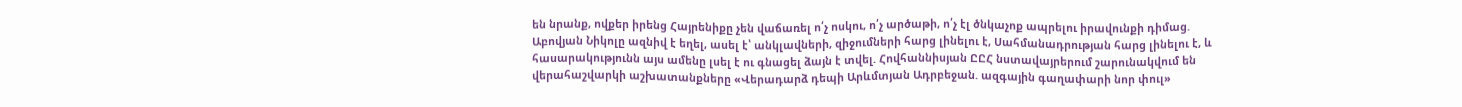են նրանք, ովքեր իրենց Հայրենիքը չեն վաճառել ո՛չ ոսկու, ո՛չ արծաթի, ո՛չ էլ ծնկաչոք ապրելու իրավունքի դիմաց. Աբովյան Նիկոլը ազնիվ է եղել, ասել է՝ անկլավների, զիջումների հարց լինելու է, Սահմանադրության հարց լինելու է, և հասարակությունն այս ամենը լսել է ու գնացել ձայն է տվել. Հովհաննիսյան ԸԸՀ նստավայրերում շարունակվում են վերահաշվարկի աշխատանքները «Վերադարձ դեպի Արևմտյան Ադրբեջան. ազգային գաղափարի նոր փուլ»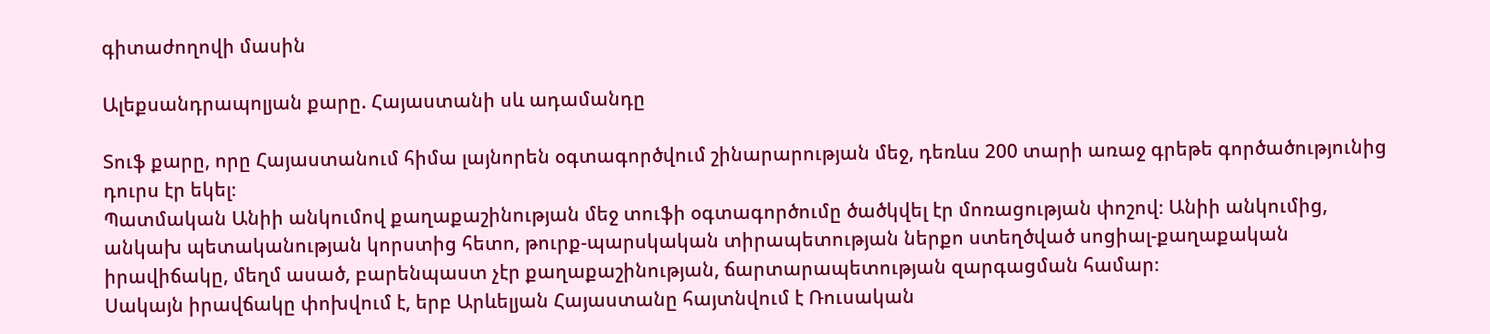գիտաժողովի մասին

Ալեքսանդրապոլյան քարը. Հայաստանի սև ադամանդը

Տուֆ քարը, որը Հայաստանում հիմա լայնորեն օգտագործվում շինարարության մեջ, դեռևս 200 տարի առաջ գրեթե գործածությունից դուրս էր եկել։
Պատմական Անիի անկումով քաղաքաշինության մեջ տուֆի օգտագործումը ծածկվել էր մոռացության փոշով։ Անիի անկումից, անկախ պետականության կորստից հետո, թուրք-պարսկական տիրապետության ներքո ստեղծված սոցիալ-քաղաքական իրավիճակը, մեղմ ասած, բարենպաստ չէր քաղաքաշինության, ճարտարապետության զարգացման համար։
Սակայն իրավճակը փոխվում է, երբ Արևելյան Հայաստանը հայտնվում է Ռուսական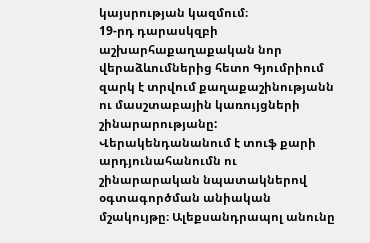կայսրության կազմում։
19-րդ դարասկզբի աշխարհաքաղաքական նոր վերաձևումներից հետո Գյումրիում զարկ է տրվում քաղաքաշինությանն ու մասշտաբային կառույցների շինարարությանը:
Վերակենդանանում է տուֆ քարի արդյունահանումն ու շինարարական նպատակներով օգտագործման անիական մշակույթը։ Ալեքսանդրապոլ անունը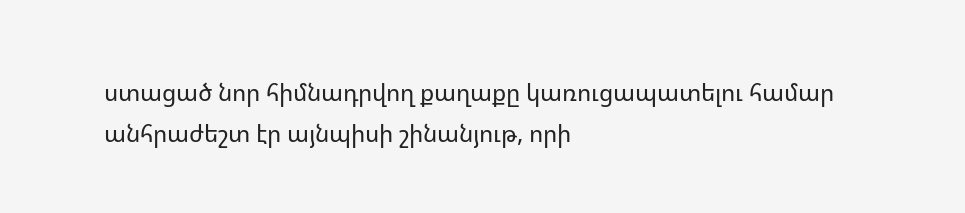ստացած նոր հիմնադրվող քաղաքը կառուցապատելու համար անհրաժեշտ էր այնպիսի շինանյութ, որի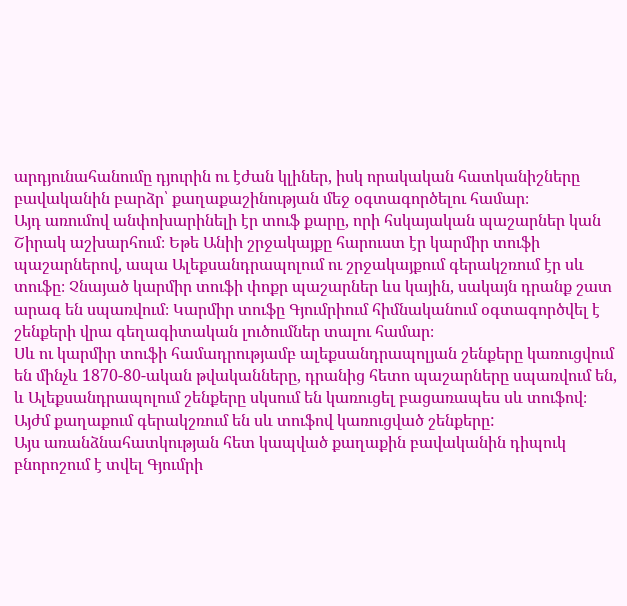արդյունահանումը դյուրին ու էժան կլիներ, իսկ որակական հատկանիշները բավականին բարձր՝ քաղաքաշինության մեջ օգտագործելու համար։
Այդ առումով անփոխարինելի էր տուֆ քարը, որի հսկայական պաշարներ կան Շիրակ աշխարհում։ Եթե Անիի շրջակայքը հարուստ էր կարմիր տուֆի պաշարներով, ապա Ալեքսանդրապոլում ու շրջակայքում գերակշռում էր սև տուֆը։ Չնայած կարմիր տուֆի փոքր պաշարներ ևս կային, սակայն դրանք շատ արագ են սպառվում։ Կարմիր տուֆը Գյումրիում հիմնականում օգտագործվել է շենքերի վրա գեղագիտական լուծումներ տալու համար։
Սև ու կարմիր տուֆի համադրությամբ ալեքսանդրապոլյան շենքերը կառուցվում են մինչև 1870-80-ական թվականները, դրանից հետո պաշարները սպառվում են, և Ալեքսանդրապոլում շենքերը սկսում են կառուցել բացառապես սև տուֆով։ Այժմ քաղաքում գերակշռում են սև տուֆով կառուցված շենքերը:
Այս առանձնահատկության հետ կապված քաղաքին բավականին դիպուկ բնորոշում է տվել Գյումրի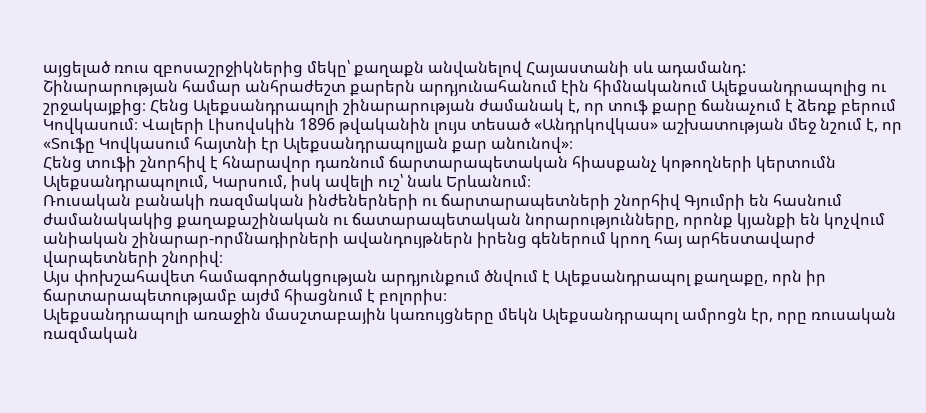այցելած ռուս զբոսաշրջիկներից մեկը՝ քաղաքն անվանելով Հայաստանի սև ադամանդ:
Շինարարության համար անհրաժեշտ քարերն արդյունահանում էին հիմնականում Ալեքսանդրապոլից ու շրջակայքից։ Հենց Ալեքսանդրապոլի շինարարության ժամանակ է, որ տուֆ քարը ճանաչում է ձեռք բերում Կովկասում։ Վալերի Լիսովսկին 1896 թվականին լույս տեսած «Անդրկովկաս» աշխատության մեջ նշում է, որ «Տուֆը Կովկասում հայտնի էր Ալեքսանդրապոլյան քար անունով»։
Հենց տուֆի շնորհիվ է հնարավոր դառնում ճարտարապետական հիասքանչ կոթողների կերտումն Ալեքսանդրապոլում, Կարսում, իսկ ավելի ուշ՝ նաև Երևանում։
Ռուսական բանակի ռազմական ինժեներների ու ճարտարապետների շնորհիվ Գյումրի են հասնում ժամանակակից քաղաքաշինական ու ճատարապետական նորարությունները, որոնք կյանքի են կոչվում անիական շինարար-որմնադիրների ավանդույթներն իրենց գեներում կրող հայ արհեստավարժ վարպետների շնորիվ։
Այս փոխշահավետ համագործակցության արդյունքում ծնվում է Ալեքսանդրապոլ քաղաքը, որն իր ճարտարապետությամբ այժմ հիացնում է բոլորիս։
Ալեքսանդրապոլի առաջին մասշտաբային կառույցները մեկն Ալեքսանդրապոլ ամրոցն էր, որը ռուսական ռազմական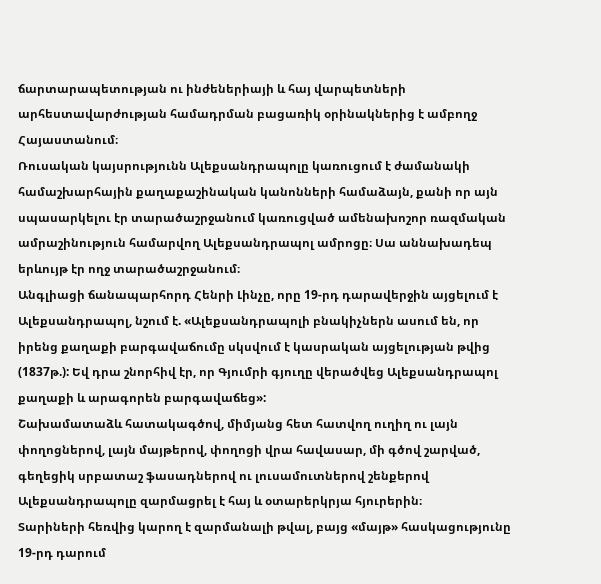ճարտարապետության ու ինժեներիայի և հայ վարպետների արհեստավարժության համադրման բացառիկ օրինակներից է ամբողջ Հայաստանում։
Ռուսական կայսրությունն Ալեքսանդրապոլը կառուցում է ժամանակի համաշխարհային քաղաքաշինական կանոնների համաձայն, քանի որ այն սպասարկելու էր տարածաշրջանում կառուցված ամենախոշոր ռազմական ամրաշինություն համարվող Ալեքսանդրապոլ ամրոցը։ Սա աննախադեպ երևույթ էր ողջ տարածաշրջանում։
Անգլիացի ճանապարհորդ Հենրի Լինչը, որը 19-րդ դարավերջին այցելում է Ալեքսանդրապոլ, նշում է. «Ալեքսանդրապոլի բնակիչներն ասում են, որ իրենց քաղաքի բարգավաճումը սկսվում է կասրական այցելության թվից (1837թ.): Եվ դրա շնորհիվ էր, որ Գյումրի գյուղը վերածվեց Ալեքսանդրապոլ քաղաքի և արագորեն բարգավաճեց»:
Շախամատաձև հատակագծով, միմյանց հետ հատվող ուղիղ ու լայն փողոցներով, լայն մայթերով, փողոցի վրա հավասար, մի գծով շարված, գեղեցիկ սրբատաշ ֆասադներով ու լուսամուտներով շենքերով Ալեքսանդրապոլը զարմացրել է հայ և օտարերկրյա հյուրերին։
Տարիների հեռվից կարող է զարմանալի թվալ, բայց «մայթ» հասկացությունը 19-րդ դարում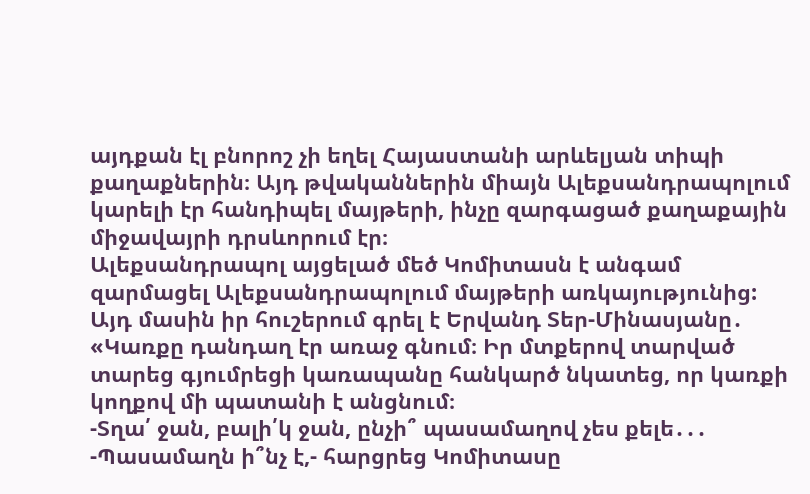այդքան էլ բնորոշ չի եղել Հայաստանի արևելյան տիպի քաղաքներին։ Այդ թվականներին միայն Ալեքսանդրապոլում կարելի էր հանդիպել մայթերի, ինչը զարգացած քաղաքային միջավայրի դրսևորում էր։
Ալեքսանդրապոլ այցելած մեծ Կոմիտասն է անգամ զարմացել Ալեքսանդրապոլում մայթերի առկայությունից: Այդ մասին իր հուշերում գրել է Երվանդ Տեր-Մինասյանը․
«Կառքը դանդաղ էր առաջ գնում։ Իր մտքերով տարված տարեց գյումրեցի կառապանը հանկարծ նկատեց, որ կառքի կողքով մի պատանի է անցնում։
-Տղա՛ ջան, բալի՛կ ջան, ընչի՞ պասամաղով չես քելե․․․
-Պասամաղն ի՞նչ է,- հարցրեց Կոմիտասը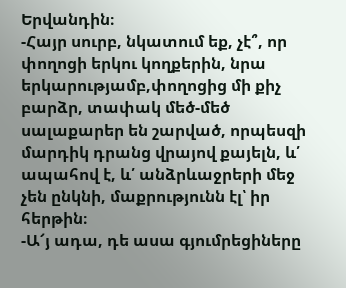Երվանդին։
-Հայր սուրբ, նկատում եք, չէ՞, որ փողոցի երկու կողքերին, նրա երկարությամբ,փողոցից մի քիչ բարձր, տափակ մեծ-մեծ սալաքարեր են շարված, որպեսզի մարդիկ դրանց վրայով քայելն, և՛ ապահով է, և՛ անձրևաջրերի մեջ չեն ընկնի, մաքրությունն էլ՝ իր հերթին։
-Ա՜յ ադա, դե ասա գյումրեցիները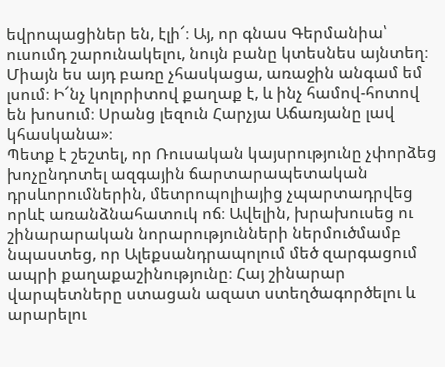եվրոպացիներ են, էլի՜։ Այ, որ գնաս Գերմանիա՝ ուսումդ շարունակելու, նույն բանը կտեսնես այնտեղ։ Միայն ես այդ բառը չհասկացա, առաջին անգամ եմ լսում։ Ի՜նչ կոլորիտով քաղաք է, և ինչ համով-հոտով են խոսում։ Սրանց լեզուն Հարչյա Աճառյանը լավ կհասկանա»։
Պետք է շեշտել, որ Ռուսական կայսրությունը չփորձեց խոչընդոտել ազգային ճարտարապետական դրսևորումներին, մետրոպոլիայից չպարտադրվեց որևէ առանձնահատուկ ոճ։ Ավելին, խրախուսեց ու շինարարական նորարությունների ներմուծմամբ նպաստեց, որ Ալեքսանդրապոլում մեծ զարգացում ապրի քաղաքաշինությունը։ Հայ շինարար վարպետները ստացան ազատ ստեղծագործելու և արարելու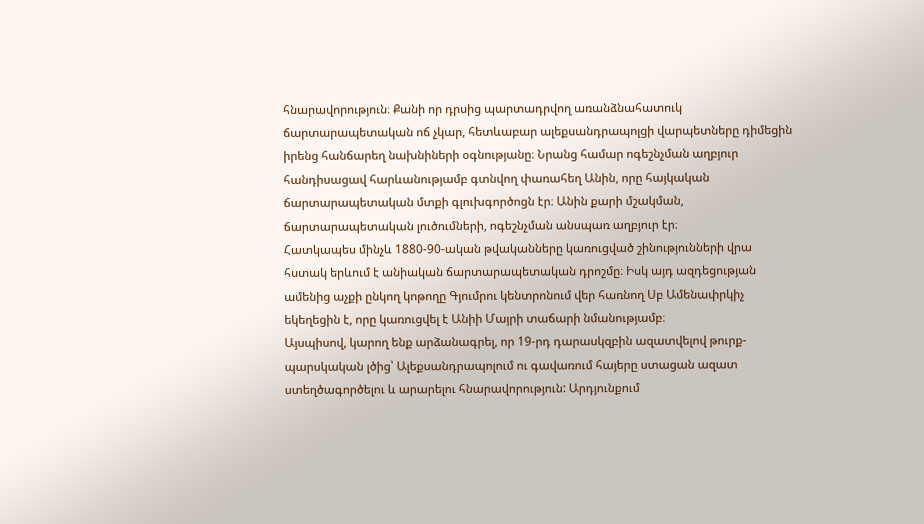հնարավորություն։ Քանի որ դրսից պարտադրվող առանձնահատուկ ճարտարապետական ոճ չկար, հետևաբար ալեքսանդրապոլցի վարպետները դիմեցին իրենց հանճարեղ նախնիների օգնությանը։ Նրանց համար ոգեշնչման աղբյուր հանդիսացավ հարևանությամբ գտնվող փառահեղ Անին, որը հայկական ճարտարապետական մտքի գլուխգործոցն էր։ Անին քարի մշակման, ճարտարապետական լուծումների, ոգեշնչման անսպառ աղբյուր էր։
Հատկապես մինչև 1880-90-ական թվականները կառուցված շինությունների վրա հստակ երևում է անիական ճարտարապետական դրոշմը։ Իսկ այդ ազդեցության ամենից աչքի ընկող կոթողը Գյումրու կենտրոնում վեր հառնող Սբ Ամենափրկիչ եկեղեցին է, որը կառուցվել է Անիի Մայրի տաճարի նմանությամբ։
Այսպիսով, կարող ենք արձանագրել, որ 19-րդ դարասկզբին ազատվելով թուրք-պարսկական լծից՝ Ալեքսանդրապոլում ու գավառում հայերը ստացան ազատ ստեղծագործելու և արարելու հնարավորություն: Արդյունքում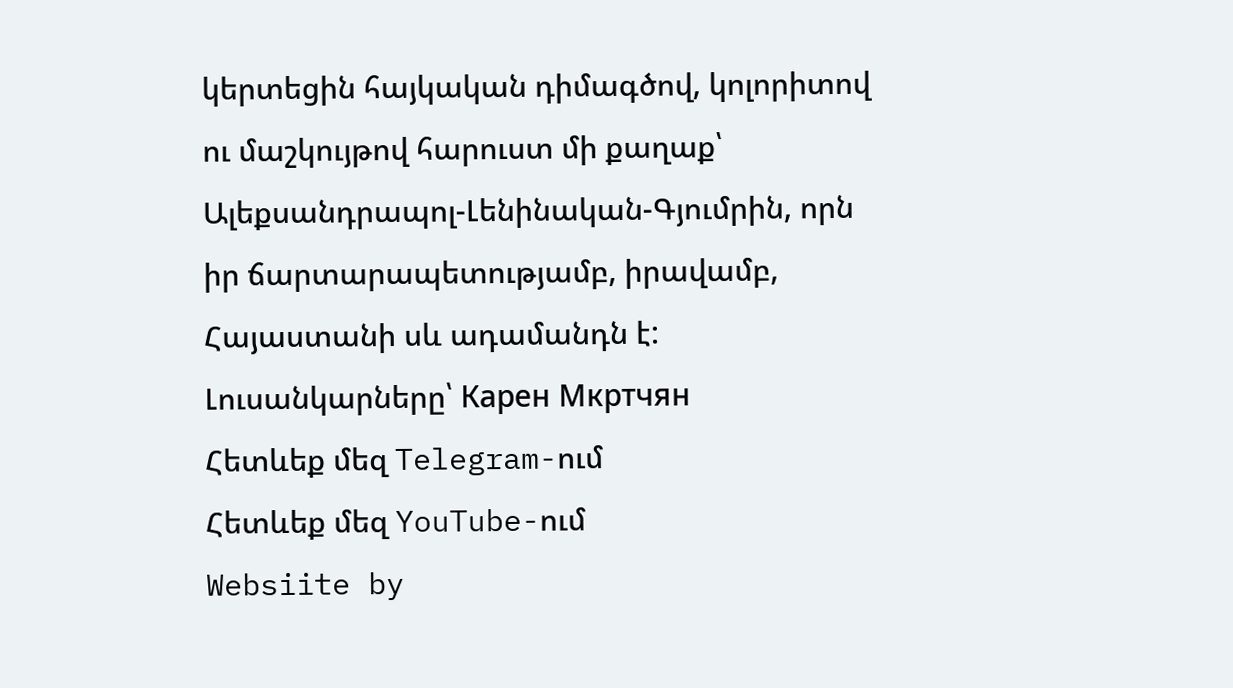կերտեցին հայկական դիմագծով, կոլորիտով ու մաշկույթով հարուստ մի քաղաք՝ Ալեքսանդրապոլ-Լենինական-Գյումրին, որն իր ճարտարապետությամբ, իրավամբ, Հայաստանի սև ադամանդն է:
Լուսանկարները՝ Карен Мкртчян
Հետևեք մեզ Telegram-ում
Հետևեք մեզ YouTube-ում
Websiite by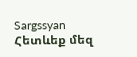Sargssyan
Հետևեք մեզ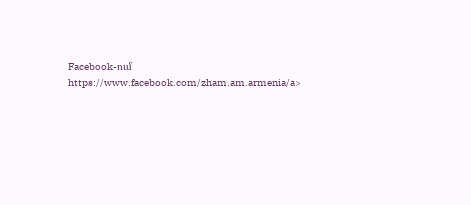Facebook-ում https://www.facebook.com/zham.am.armenia/a>